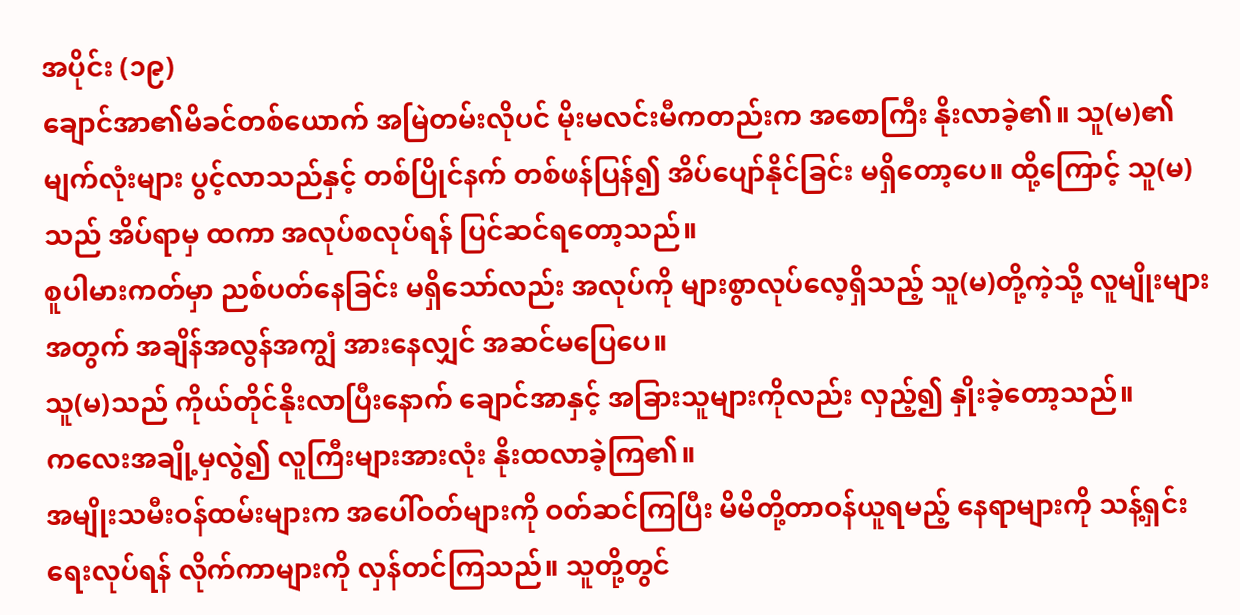အပိုင်း (၁၉)
ချောင်အာ၏မိခင်တစ်ယောက် အမြဲတမ်းလိုပင် မိုးမလင်းမီကတည်းက အစောကြီး နိုးလာခဲ့၏။ သူ(မ)၏ မျက်လုံးများ ပွင့်လာသည်နှင့် တစ်ပြိုင်နက် တစ်ဖန်ပြန်၍ အိပ်ပျော်နိုင်ခြင်း မရှိတော့ပေ။ ထို့ကြောင့် သူ(မ)သည် အိပ်ရာမှ ထကာ အလုပ်စလုပ်ရန် ပြင်ဆင်ရတော့သည်။
စူပါမားကတ်မှာ ညစ်ပတ်နေခြင်း မရှိသော်လည်း အလုပ်ကို များစွာလုပ်လေ့ရှိသည့် သူ(မ)တို့ကဲ့သို့ လူမျိုးများအတွက် အချိန်အလွန်အကျွံ အားနေလျှင် အဆင်မပြေပေ။
သူ(မ)သည် ကိုယ်တိုင်နိုးလာပြီးနောက် ချောင်အာနှင့် အခြားသူများကိုလည်း လှည့်၍ နှိုးခဲ့တော့သည်။
ကလေးအချို့မှလွဲ၍ လူကြီးများအားလုံး နိုးထလာခဲ့ကြ၏။
အမျိုးသမီးဝန်ထမ်းများက အပေါ်ဝတ်များကို ဝတ်ဆင်ကြပြီး မိမိတို့တာဝန်ယူရမည့် နေရာများကို သန့်ရှင်းရေးလုပ်ရန် လိုက်ကာများကို လှန်တင်ကြသည်။ သူတို့တွင်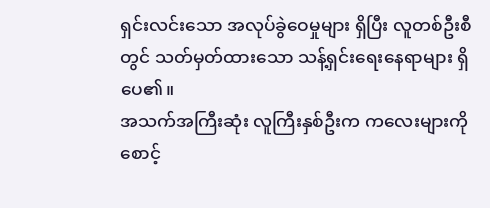ရှင်းလင်းသော အလုပ်ခွဲဝေမှုများ ရှိပြီး လူတစ်ဦးစီတွင် သတ်မှတ်ထားသော သန့်ရှင်းရေးနေရာများ ရှိပေ၏။
အသက်အကြီးဆုံး လူကြီးနှစ်ဦးက ကလေးများကို စောင့်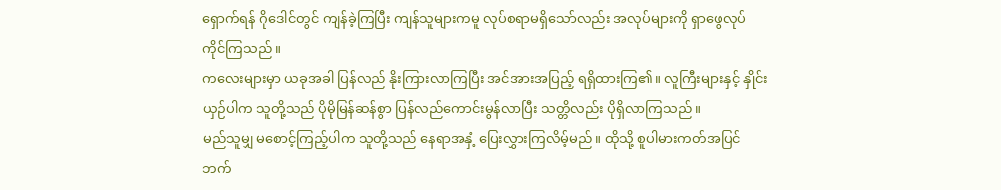ရှောက်ရန် ဂိုဒေါင်တွင် ကျန်ခဲ့ကြပြီး ကျန်သူများကမူ လုပ်စရာမရှိသော်လည်း အလုပ်များကို ရှာဖွေလုပ်ကိုင်ကြသည်။
ကလေးများမှာ ယခုအခါ ပြန်လည် နိုးကြားလာကြပြီး အင်အားအပြည့် ရရှိထားကြ၏။ လူကြီးများနှင့် နှိုင်းယှဉ်ပါက သူတို့သည် ပိုမိုမြန်ဆန်စွာ ပြန်လည်ကောင်းမွန်လာပြီး သတ္တိလည်း ပိုရှိလာကြသည်။
မည်သူမျှ မစောင့်ကြည့်ပါက သူတို့သည် နေရာအနှံ့ ပြေးလွှားကြလိမ့်မည်။ ထိုသို့ စူပါမားကတ်အပြင်ဘက်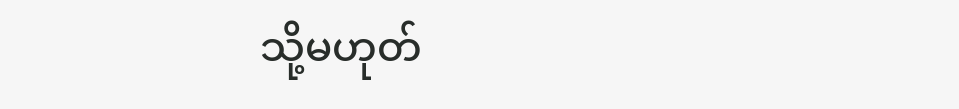သို့မဟုတ်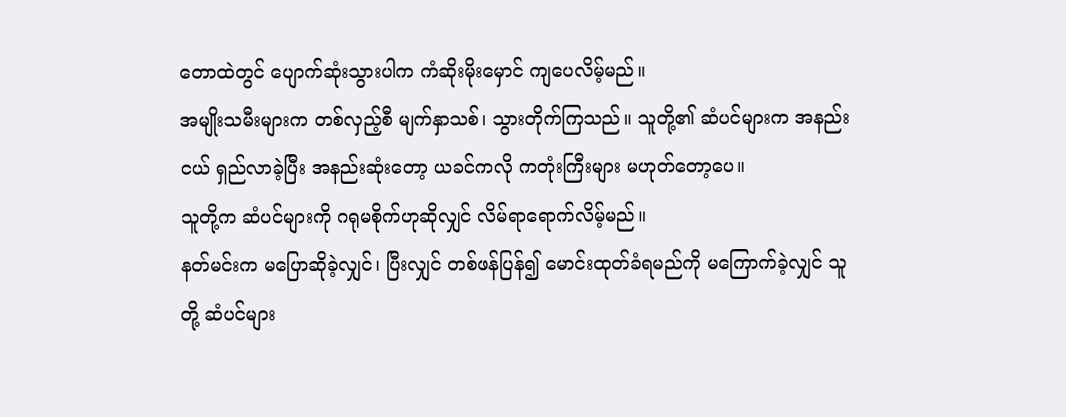တောထဲတွင် ပျောက်ဆုံးသွားပါက ကံဆိုးမိုးမှောင် ကျပေလိမ့်မည်။
အမျိုးသမီးများက တစ်လှည့်စီ မျက်နှာသစ်၊ သွားတိုက်ကြသည်။ သူတို့၏ ဆံပင်များက အနည်းငယ် ရှည်လာခဲ့ပြီး အနည်းဆုံးတော့ ယခင်ကလို ကတုံးကြီးများ မဟုတ်တော့ပေ။
သူတို့က ဆံပင်များကို ဂရုမစိုက်ဟုဆိုလျှင် လိမ်ရာရောက်လိမ့်မည်။
နတ်မင်းက မပြောဆိုခဲ့လျှင်၊ ပြီးလျှင် တစ်ဖန်ပြန်၍ မောင်းထုတ်ခံရမည်ကို မကြောက်ခဲ့လျှင် သူတို့ ဆံပင်များ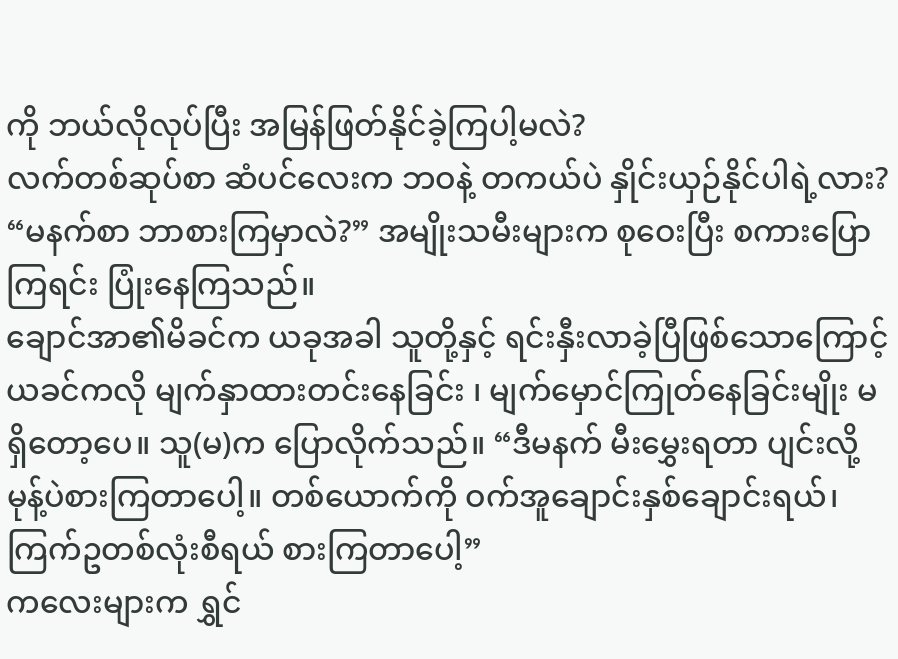ကို ဘယ်လိုလုပ်ပြီး အမြန်ဖြတ်နိုင်ခဲ့ကြပါ့မလဲ?
လက်တစ်ဆုပ်စာ ဆံပင်လေးက ဘဝနဲ့ တကယ်ပဲ နှိုင်းယှဉ်နိုင်ပါရဲ့လား?
“မနက်စာ ဘာစားကြမှာလဲ?” အမျိုးသမီးများက စုဝေးပြီး စကားပြောကြရင်း ပြုံးနေကြသည်။
ချောင်အာ၏မိခင်က ယခုအခါ သူတို့နှင့် ရင်းနှီးလာခဲ့ပြီဖြစ်သောကြောင့် ယခင်ကလို မျက်နှာထားတင်းနေခြင်း ၊ မျက်မှောင်ကြုတ်နေခြင်းမျိုး မရှိတော့ပေ။ သူ(မ)က ပြောလိုက်သည်။ “ဒီမနက် မီးမွှေးရတာ ပျင်းလို့ မုန့်ပဲစားကြတာပေါ့။ တစ်ယောက်ကို ဝက်အူချောင်းနှစ်ချောင်းရယ်၊ ကြက်ဥတစ်လုံးစီရယ် စားကြတာပေါ့”
ကလေးများက ရွှင်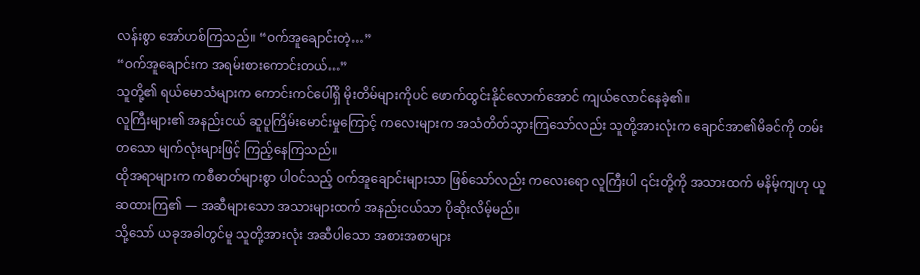လန်းစွာ အော်ဟစ်ကြသည်။ “ဝက်အူချောင်းတဲ့…”
“ဝက်အူချောင်းက အရမ်းစားကောင်းတယ်…”
သူတို့၏ ရယ်မောသံများက ကောင်းကင်ပေါ်ရှိ မိုးတိမ်များကိုပင် ဖောက်ထွင်းနိုင်လောက်အောင် ကျယ်လောင်နေခဲ့၏။
လူကြီးများ၏ အနည်းငယ် ဆူပူကြိမ်းမောင်းမှုကြောင့် ကလေးများက အသံတိတ်သွားကြသော်လည်း သူတို့အားလုံးက ချောင်အာ၏မိခင်ကို တမ်းတသော မျက်လုံးများဖြင့် ကြည့်နေကြသည်။
ထိုအရာများက ကစီဓာတ်များစွာ ပါဝင်သည့် ဝက်အူချောင်းများသာ ဖြစ်သော်လည်း ကလေးရော လူကြီးပါ ၎င်းတို့ကို အသားထက် မနိမ့်ကျဟု ယူဆထားကြ၏ — အဆီများသော အသားများထက် အနည်းငယ်သာ ပိုဆိုးလိမ့်မည်။
သို့သော် ယခုအခါတွင်မူ သူတို့အားလုံး အဆီပါသော အစားအစာများ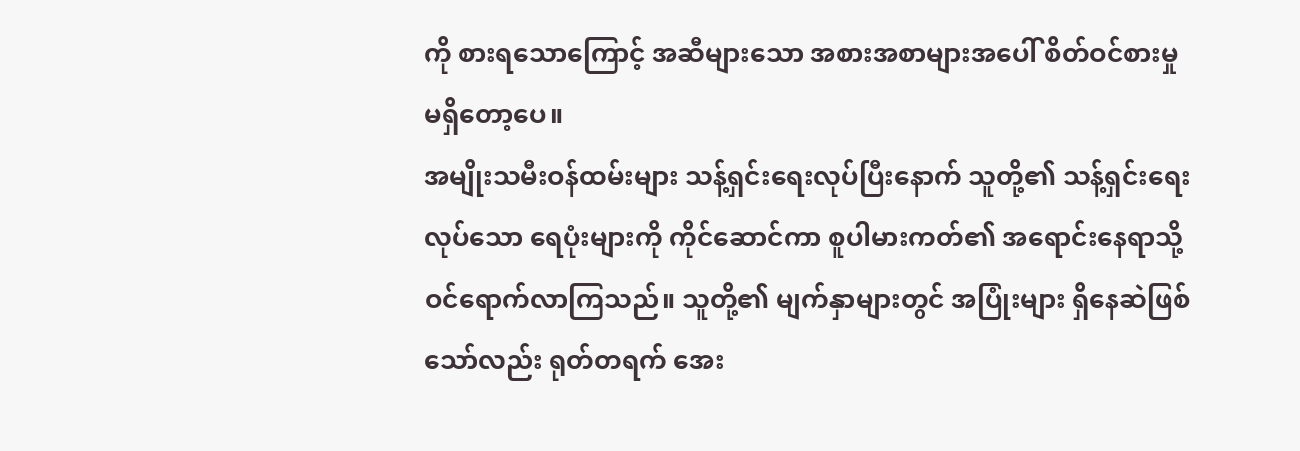ကို စားရသောကြောင့် အဆီများသော အစားအစာများအပေါ် စိတ်ဝင်စားမှု မရှိတော့ပေ။
အမျိုးသမီးဝန်ထမ်းများ သန့်ရှင်းရေးလုပ်ပြီးနောက် သူတို့၏ သန့်ရှင်းရေးလုပ်သော ရေပုံးများကို ကိုင်ဆောင်ကာ စူပါမားကတ်၏ အရောင်းနေရာသို့ ဝင်ရောက်လာကြသည်။ သူတို့၏ မျက်နှာများတွင် အပြုံးများ ရှိနေဆဲဖြစ်သော်လည်း ရုတ်တရက် အေး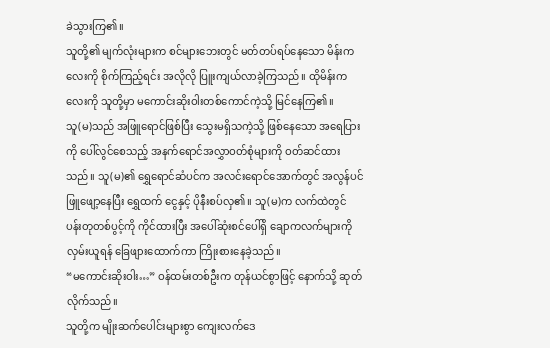ခဲသွားကြ၏။
သူတို့၏ မျက်လုံးများက စင်များဘေးတွင် မတ်တပ်ရပ်နေသော မိန်းကလေးကို စိုက်ကြည့်ရင်း အလိုလို ပြူးကျယ်လာခဲ့ကြသည်။ ထိုမိန်းကလေးကို သူတို့မှာ မကောင်းဆိုးဝါးတစ်ကောင်ကဲ့သို့ မြင်နေကြ၏။
သူ(မ)သည် အဖြူရောင်ဖြစ်ပြီး သွေးမရှိသကဲ့သို့ ဖြစ်နေသော အရေပြားကို ပေါ်လွင်စေသည့် အနက်ရောင်အလွှာဝတ်စုံများကို ဝတ်ဆင်ထားသည်။ သူ(မ)၏ ရွှေရောင်ဆံပင်က အလင်းရောင်အောက်တွင် အလွန်ပင် ဖြူဖျော့နေပြီး ရွှေထက် ငွေနှင့် ပိုနီးစပ်လှ၏။ သူ(မ)က လက်ထဲတွင် ပန်းတုတစ်ပွင့်ကို ကိုင်ထားပြီး အပေါ်ဆုံးစင်ပေါ်ရှိ ချောကလက်များကို လှမ်းယူရန် ခြေဖျားထောက်ကာ ကြိုးစားနေခဲ့သည်။
“မကောင်းဆိုးဝါး…” ဝန်ထမ်းတစ်ဦးက တုန်ယင်စွာဖြင့် နောက်သို့ ဆုတ်လိုက်သည်။
သူတို့က မျိုးဆက်ပေါင်းများစွာ ကျေးလက်ဒေ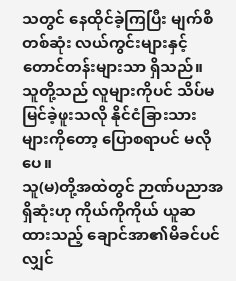သတွင် နေထိုင်ခဲ့ကြပြီး မျက်စိတစ်ဆုံး လယ်ကွင်းများနှင့် တောင်တန်းများသာ ရှိသည်။ သူတို့သည် လူများကိုပင် သိပ်မမြင်ခဲ့ဖူးသလို နိုင်ငံခြားသားများကိုတော့ ပြောစရာပင် မလိုပေ။
သူ(မ)တို့အထဲတွင် ဉာဏ်ပညာအရှိဆုံးဟု ကိုယ်ကိုကိုယ် ယူဆထားသည့် ချောင်အာ၏မိခင်ပင်လျှင်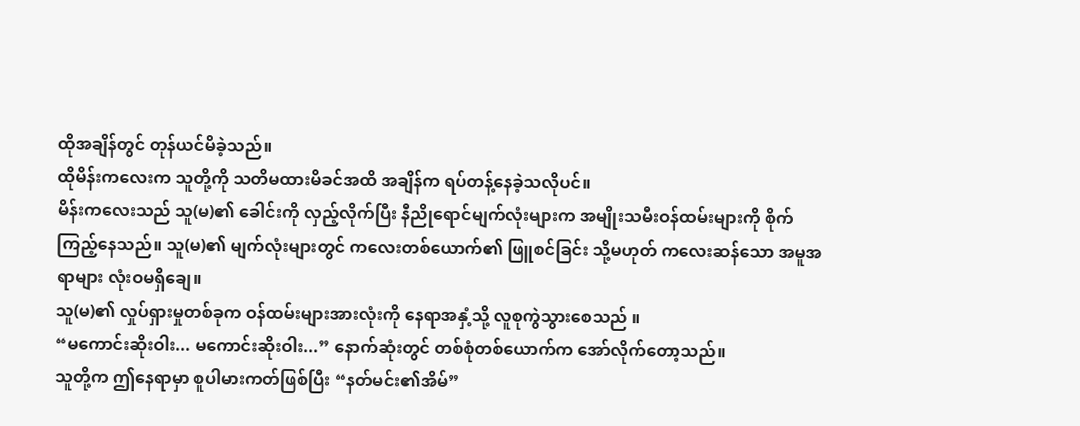ထိုအချိန်တွင် တုန်ယင်မိခဲ့သည်။
ထိုမိန်းကလေးက သူတို့ကို သတိမထားမိခင်အထိ အချိန်က ရပ်တန့်နေခဲ့သလိုပင်။
မိန်းကလေးသည် သူ(မ)၏ ခေါင်းကို လှည့်လိုက်ပြီး နီညိုရောင်မျက်လုံးများက အမျိုးသမီးဝန်ထမ်းများကို စိုက်ကြည့်နေသည်။ သူ(မ)၏ မျက်လုံးများတွင် ကလေးတစ်ယောက်၏ ဖြူစင်ခြင်း သို့မဟုတ် ကလေးဆန်သော အမူအရာများ လုံးဝမရှိချေ။
သူ(မ)၏ လှုပ်ရှားမှုတစ်ခုက ဝန်ထမ်းများအားလုံးကို နေရာအနှံ့သို့ လူစုကွဲသွားစေသည် ။
“မကောင်းဆိုးဝါး... မကောင်းဆိုးဝါး...” နောက်ဆုံးတွင် တစ်စုံတစ်ယောက်က အော်လိုက်တော့သည်။
သူတို့က ဤနေရာမှာ စူပါမားကတ်ဖြစ်ပြီး “နတ်မင်း၏အိမ်”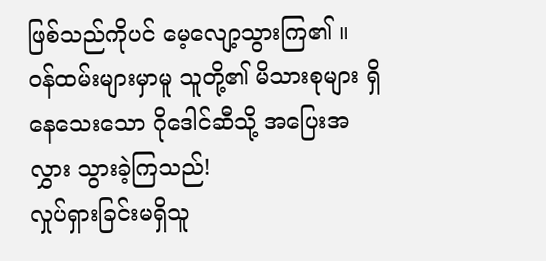ဖြစ်သည်ကိုပင် မေ့လျော့သွားကြ၏ ။
ဝန်ထမ်းများမှာမူ သူတို့၏ မိသားစုများ ရှိနေသေးသော ဂိုဒေါင်ဆီသို့ အပြေးအလွှား သွားခဲ့ကြသည်!
လှုပ်ရှားခြင်းမရှိသူ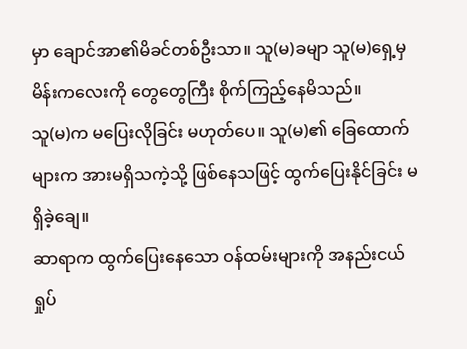မှာ ချောင်အာ၏မိခင်တစ်ဦးသာ။ သူ(မ)ခမျာ သူ(မ)ရှေ့မှ မိန်းကလေးကို တွေတွေကြီး စိုက်ကြည့်နေမိသည်။
သူ(မ)က မပြေးလိုခြင်း မဟုတ်ပေ။ သူ(မ)၏ ခြေထောက်များက အားမရှိသကဲ့သို့ ဖြစ်နေသဖြင့် ထွက်ပြေးနိုင်ခြင်း မရှိခဲ့ချေ။
ဆာရာက ထွက်ပြေးနေသော ဝန်ထမ်းများကို အနည်းငယ် ရှုပ်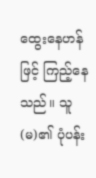ထွေးနေဟန်ဖြင့် ကြည့်နေသည်။ သူ(မ)၏ ပုံပန်း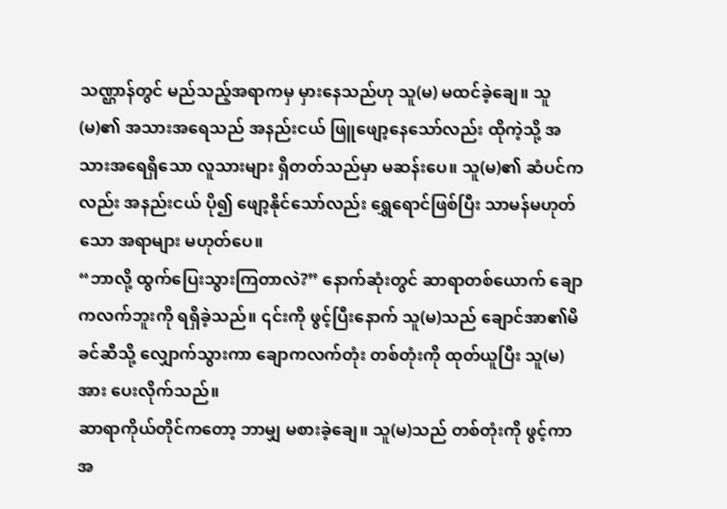သဏ္ဌာန်တွင် မည်သည့်အရာကမှ မှားနေသည်ဟု သူ(မ) မထင်ခဲ့ချေ။ သူ(မ)၏ အသားအရေသည် အနည်းငယ် ဖြူဖျော့နေသော်လည်း ထိုကဲ့သို့ အသားအရေရှိသော လူသားများ ရှိတတ်သည်မှာ မဆန်းပေ။ သူ(မ)၏ ဆံပင်ကလည်း အနည်းငယ် ပို၍ ဖျော့နိုင်သော်လည်း ရွှေရောင်ဖြစ်ပြီး သာမန်မဟုတ်သော အရာများ မဟုတ်ပေ။
“ဘာလို့ ထွက်ပြေးသွားကြတာလဲ?” နောက်ဆုံးတွင် ဆာရာတစ်ယောက် ချောကလက်ဘူးကို ရရှိခဲ့သည်။ ၎င်းကို ဖွင့်ပြီးနောက် သူ(မ)သည် ချောင်အာ၏မိခင်ဆီသို့ လျှောက်သွားကာ ချောကလက်တုံး တစ်တုံးကို ထုတ်ယူပြီး သူ(မ)အား ပေးလိုက်သည်။
ဆာရာကိုယ်တိုင်ကတော့ ဘာမျှ မစားခဲ့ချေ။ သူ(မ)သည် တစ်တုံးကို ဖွင့်ကာ အ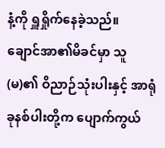နံ့ကို ရှူရှိုက်နေခဲ့သည်။
ချောင်အာ၏မိခင်မှာ သူ(မ)၏ ဝိညာဉ်သုံးပါးနှင့် အာရုံခုနစ်ပါးတို့က ပျောက်ကွယ်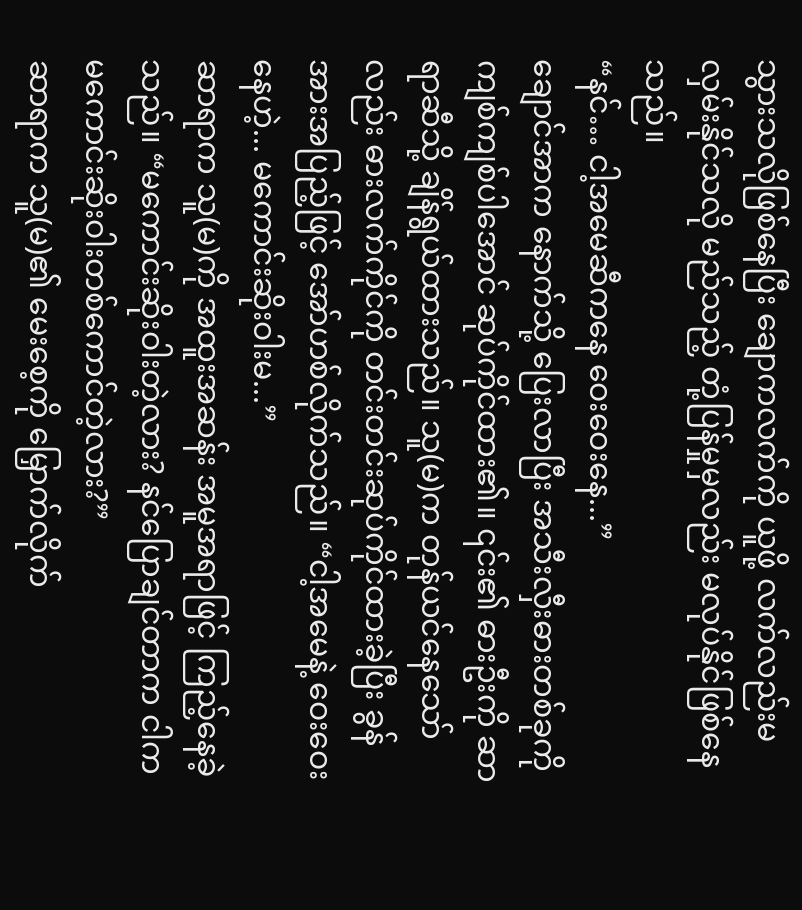သွားသလိုဖြစ်နေပြီး ချောကလက်ကို ယူဖို့ လက်လည်းမလှမ်းနိုင်သလို မည်သည့် တုံ့ပြန်မှုမှလည်း မလုပ်နိုင်ဖြစ်နေသည်။
“နင်… ငါ့အမေဆီကနေ ဝေးဝေးနေ...”
ချောင်အာက နောက်သို့ ပြေးလာပြီး အသီးလှီးဓားတစ်ခုကို ကျစ်ကျစ်ပါအောင် ဆုပ်ကိုင်ထား၏။ ၎င်း၏ ဓားဦးကို ဆာရာဆီသို့ ချိန်ရွယ်ထားသည်။ သူ(မ)က တုန်ယင်နေသော်လည်း ဓားလက်ကိုင်ကို တင်းတင်းဆုပ်ကိုင်ထားခဲ့ပြီး ခွန်အားအပြည့်ဖြင့် အော်ဟစ်လိုက်သည်။ “ငါ့အမေနဲ့ ဝေးဝေးနေဟဲ့... မကောင်းဆိုးဝါးမ...”
ဆာရာက သူ(မ)ကို အထူးအဆန်း အမူအရာဖြင့် ကြည့်နေခဲ့သည်။ “မကောင်းဆိုးဝါးတဲ့လား? နင်ပြောချင်တာက ငါက မကောင်းဆိုးဝါးတစ်ကောင်တဲ့လား?”
ဆာရာက သူ(မ)၏ မေးစေ့ကို မြှောက်လိုက်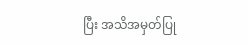ပြီး အသိအမှတ်ပြု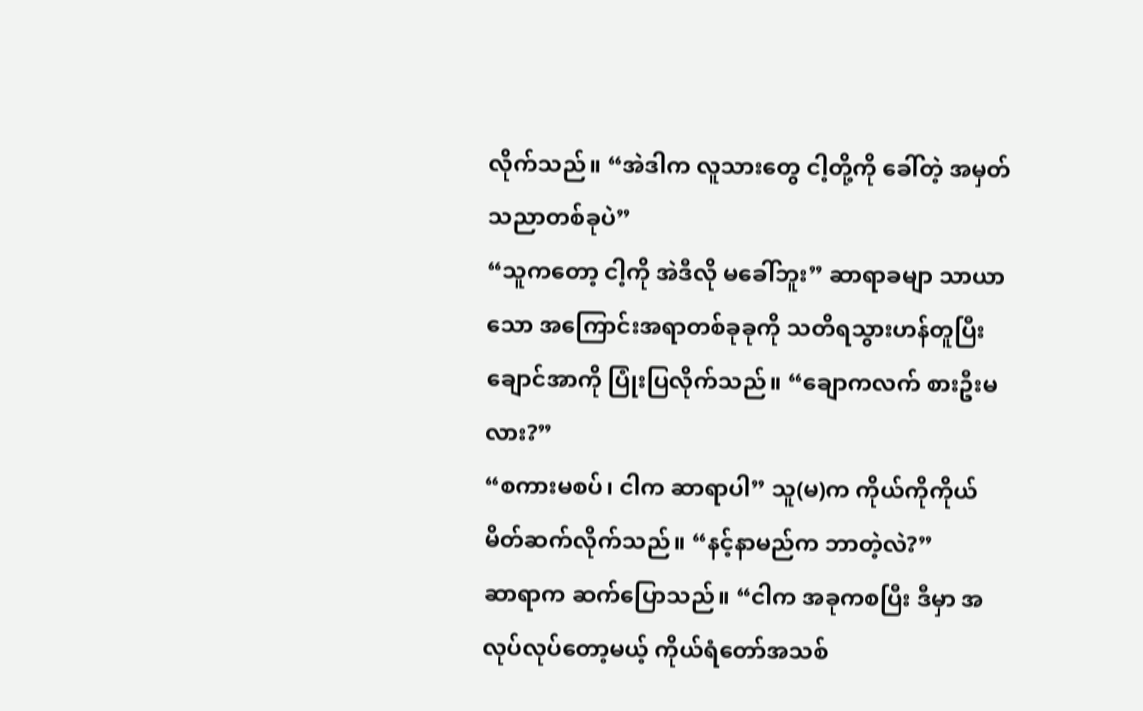လိုက်သည်။ “အဲဒါက လူသားတွေ ငါ့တို့ကို ခေါ်တဲ့ အမှတ်သညာတစ်ခုပဲ”
“သူကတော့ ငါ့ကို အဲဒီလို မခေါ်ဘူး” ဆာရာခမျာ သာယာသော အကြောင်းအရာတစ်ခုခုကို သတိရသွားဟန်တူပြီး ချောင်အာကို ပြုံးပြလိုက်သည်။ “ချောကလက် စားဦးမလား?”
“စကားမစပ်၊ ငါက ဆာရာပါ” သူ(မ)က ကိုယ်ကိုကိုယ် မိတ်ဆက်လိုက်သည်။ “နင့်နာမည်က ဘာတဲ့လဲ?”
ဆာရာက ဆက်ပြောသည်။ “ငါက အခုကစပြီး ဒီမှာ အလုပ်လုပ်တော့မယ့် ကိုယ်ရံတော်အသစ်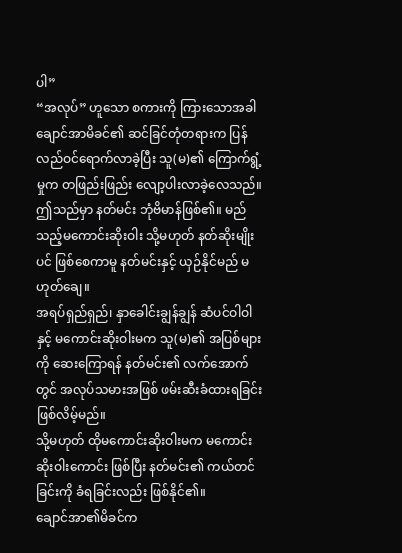ပါ”
“အလုပ်” ဟူသော စကားကို ကြားသောအခါ ချောင်အာမိခင်၏ ဆင်ခြင်တုံတရားက ပြန်လည်ဝင်ရောက်လာခဲ့ပြီး သူ(မ)၏ ကြောက်ရွံ့မှုက တဖြည်းဖြည်း လျော့ပါးလာခဲ့လေသည်။
ဤသည်မှာ နတ်မင်း ဘုံဗိမာန်ဖြစ်၏။ မည်သည့်မကောင်းဆိုးဝါး သို့မဟုတ် နတ်ဆိုးမျိုးပင် ဖြစ်စေကာမူ နတ်မင်းနှင့် ယှဉ်နိုင်မည် မဟုတ်ချေ။
အရပ်ရှည်ရှည်၊ နှာခေါင်းချွန်ချွန် ဆံပင်ဝါဝါနှင့် မကောင်းဆိုးဝါးမက သူ(မ)၏ အပြစ်များကို ဆေးကြောရန် နတ်မင်း၏ လက်အောက်တွင် အလုပ်သမားအဖြစ် ဖမ်းဆီးခံထားရခြင်း ဖြစ်လိမ့်မည်။
သို့မဟုတ် ထိုမကောင်းဆိုးဝါးမက မကောင်းဆိုးဝါးကောင်း ဖြစ်ပြီး နတ်မင်း၏ ကယ်တင်ခြင်းကို ခံရခြင်းလည်း ဖြစ်နိုင်၏။
ချောင်အာ၏မိခင်က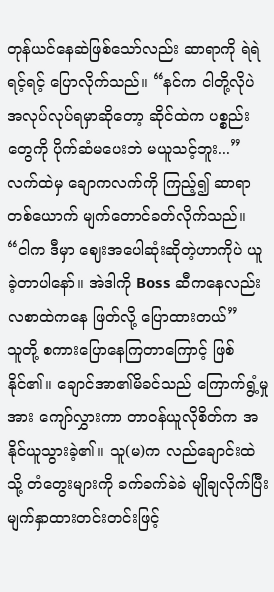တုန်ယင်နေဆဲဖြစ်သော်လည်း ဆာရာကို ရဲရဲရင့်ရင့် ပြောလိုက်သည်။ “နင်က ငါတို့လိုပဲ အလုပ်လုပ်ရမှာဆိုတော့ ဆိုင်ထဲက ပစ္စည်းတွေကို ပိုက်ဆံမပေးဘဲ မယူသင့်ဘူး...”
လက်ထဲမှ ချောကလက်ကို ကြည့်၍ ဆာရာတစ်ယောက် မျက်တောင်ခတ်လိုက်သည်။ “ငါက ဒီမှာ ဈေးအပေါဆုံးဆိုတဲ့ဟာကိုပဲ ယူခဲ့တာပါနော်။ အဲဒါကို Boss ဆီကနေလည်း လစာထဲကနေ ဖြတ်လို့ ပြောထားတယ်”
သူတို့ စကားပြောနေကြတာကြောင့် ဖြစ်နိုင်၏။ ချောင်အာ၏မိခင်သည် ကြောက်ရွံ့မှုအား ကျော်လွှားကာ တာဝန်ယူလိုစိတ်က အနိုင်ယူသွားခဲ့၏။ သူ(မ)က လည်ချောင်းထဲသို့ တံတွေးများကို ခက်ခက်ခဲခဲ မျိုချလိုက်ပြီး မျက်နှာထားတင်းတင်းဖြင့်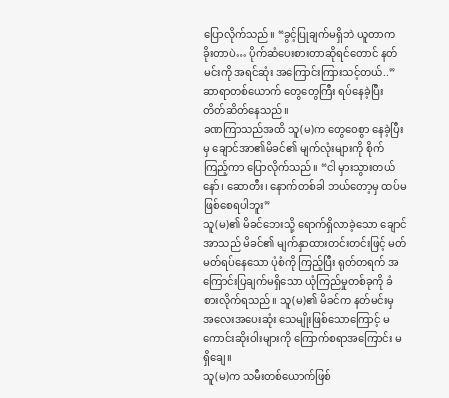ပြောလိုက်သည်။ “ခွင့်ပြုချက်မရှိဘဲ ယူတာက ခိုးတာပဲ… ပိုက်ဆံပေးစားတာဆိုရင်တောင် နတ်မင်းကို အရင်ဆုံး အကြောင်းကြားသင့်တယ်..”
ဆာရာတစ်ယောက် တွေတွေကြီး ရပ်နေခဲ့ပြီး တိတ်ဆိတ်နေသည်။
ခဏကြာသည်အထိ သူ(မ)က တွေဝေစွာ နေခဲ့ပြီးမှ ချောင်အာ၏မိခင်၏ မျက်လုံးများကို စိုက်ကြည့်ကာ ပြောလိုက်သည်။ “ငါ မှားသွားတယ်နော်၊ ဆောတီး၊ နောက်တစ်ခါ ဘယ်တော့မှ ထပ်မဖြစ်စေရပါဘူး”
သူ(မ)၏ မိခင်ဘေးသို့ ရောက်ရှိလာခဲ့သော ချောင်အာသည် မိခင်၏ မျက်နှာထားတင်းတင်းဖြင့် မတ်မတ်ရပ်နေသော ပုံစံကို ကြည့်ပြီး ရုတ်တရက် အကြောင်းပြချက်မရှိသော ယုံကြည်မှုတစ်ခုကို ခံစားလိုက်ရသည်။ သူ(မ)၏ မိခင်က နတ်မင်းမှ အလေးအပေးဆုံး သေမျိုးဖြစ်သောကြောင့် မကောင်းဆိုးဝါးများကို ကြောက်စရာအကြောင်း မရှိချေ။
သူ(မ)က သမီးတစ်ယောက်ဖြစ်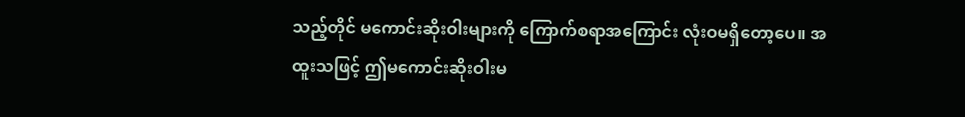သည့်တိုင် မကောင်းဆိုးဝါးများကို ကြောက်စရာအကြောင်း လုံးဝမရှိတော့ပေ။ အထူးသဖြင့် ဤမကောင်းဆိုးဝါးမ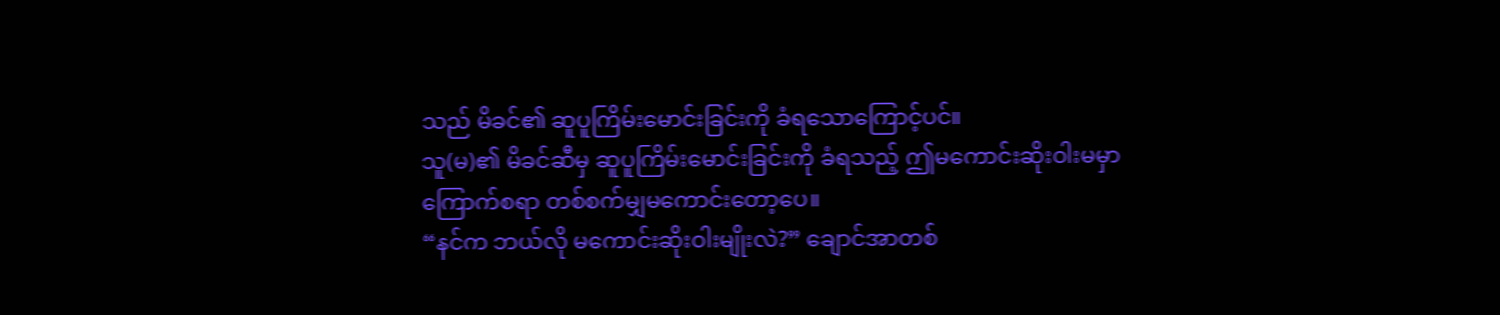သည် မိခင်၏ ဆူပူကြိမ်းမောင်းခြင်းကို ခံရသောကြောင့်ပင်။
သူ(မ)၏ မိခင်ဆီမှ ဆူပူကြိမ်းမောင်းခြင်းကို ခံရသည့် ဤမကောင်းဆိုးဝါးမမှာ ကြောက်စရာ တစ်စက်မျှမကောင်းတော့ပေ။
“နင်က ဘယ်လို မကောင်းဆိုးဝါးမျိုးလဲ?” ချောင်အာတစ်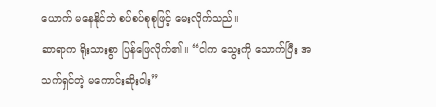ယောက် မနေနိုင်ဘဲ စပ်စပ်စုစုဖြင့် မေးလိုက်သည်။
ဆာရာက ရိုးသားစွာ ပြန်ဖြေလိုက်၏။ “ငါက သွေးကို သောက်ပြီး အသက်ရှင်တဲ့ မကောင်းဆိုးဝါး”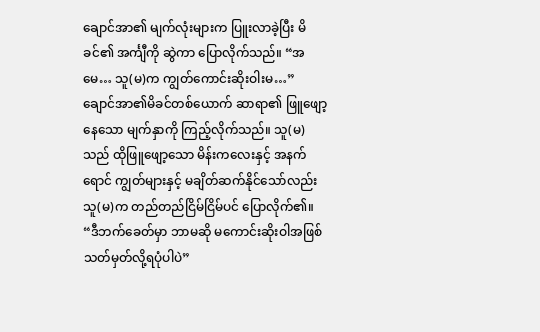ချောင်အာ၏ မျက်လုံးများက ပြူးလာခဲ့ပြီး မိခင်၏ အင်္ကျီကို ဆွဲကာ ပြောလိုက်သည်။ “အမေ… သူ(မ)က ကျွတ်ကောင်းဆိုးဝါးမ…”
ချောင်အာ၏မိခင်တစ်ယောက် ဆာရာ၏ ဖြူဖျော့နေသော မျက်နှာကို ကြည့်လိုက်သည်။ သူ(မ)သည် ထိုဖြူဖျော့သော မိန်းကလေးနှင့် အနက်ရောင် ကျွတ်များနှင့် မချိတ်ဆက်နိုင်သော်လည်း သူ(မ)က တည်တည်ငြိမ်ငြိမ်ပင် ပြောလိုက်၏။ “ဒီဘက်ခေတ်မှာ ဘာမဆို မကောင်းဆိုးဝါအဖြစ် သတ်မှတ်လို့ရပုံပါပဲ”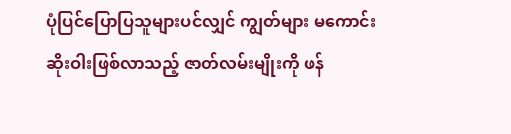ပုံပြင်ပြောပြသူများပင်လျှင် ကျွတ်များ မကောင်းဆိုးဝါးဖြစ်လာသည့် ဇာတ်လမ်းမျိုးကို ဖန်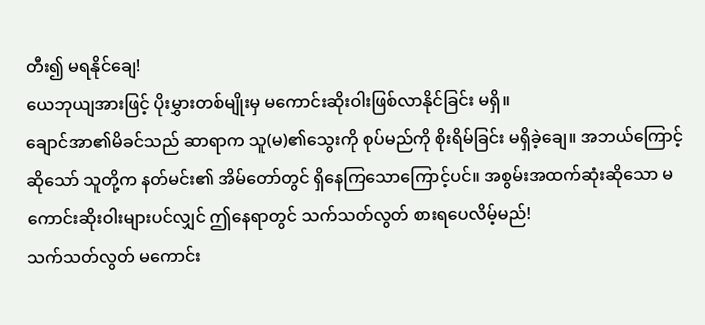တီး၍ မရနိုင်ချေ!
ယေဘုယျအားဖြင့် ပိုးမွှားတစ်မျိုးမှ မကောင်းဆိုးဝါးဖြစ်လာနိုင်ခြင်း မရှိ။
ချောင်အာ၏မိခင်သည် ဆာရာက သူ(မ)၏သွေးကို စုပ်မည်ကို စိုးရိမ်ခြင်း မရှိခဲ့ချေ။ အဘယ်ကြောင့်ဆိုသော် သူတို့က နတ်မင်း၏ အိမ်တော်တွင် ရှိနေကြသောကြောင့်ပင်။ အစွမ်းအထက်ဆုံးဆိုသော မကောင်းဆိုးဝါးများပင်လျှင် ဤနေရာတွင် သက်သတ်လွတ် စားရပေလိမ့်မည်!
သက်သတ်လွတ် မကောင်း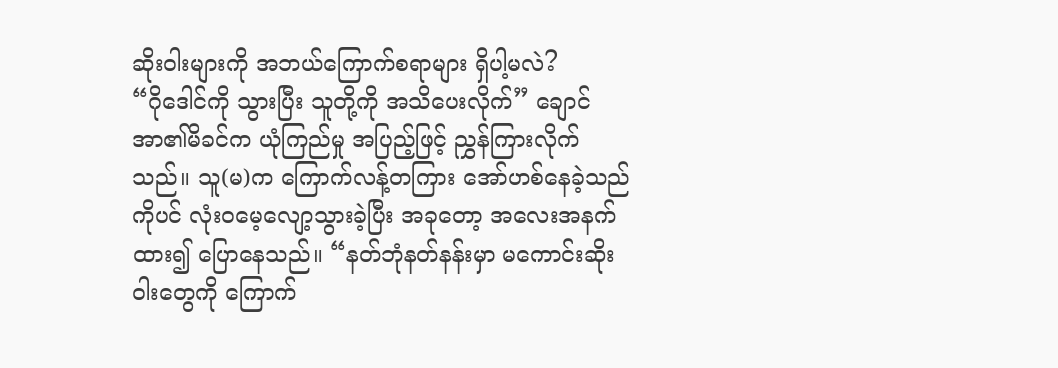ဆိုးဝါးများကို အဘယ်ကြောက်စရာများ ရှိပါ့မလဲ?
“ဂိုဒေါင်ကို သွားပြီး သူတို့ကို အသိပေးလိုက်” ချောင်အာ၏မိခင်က ယုံကြည်မှု အပြည့်ဖြင့် ညွှန်ကြားလိုက်သည်။ သူ(မ)က ကြောက်လန့်တကြား အော်ဟစ်နေခဲ့သည်ကိုပင် လုံးဝမေ့လျော့သွားခဲ့ပြီး အခုတော့ အလေးအနက်ထား၍ ပြောနေသည်။ “နတ်ဘုံနတ်နန်းမှာ မကောင်းဆိုးဝါးတွေကို ကြောက်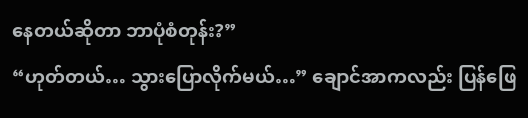နေတယ်ဆိုတာ ဘာပုံစံတုန်း?”
“ဟုတ်တယ်… သွားပြောလိုက်မယ်…” ချောင်အာကလည်း ပြန်ဖြေ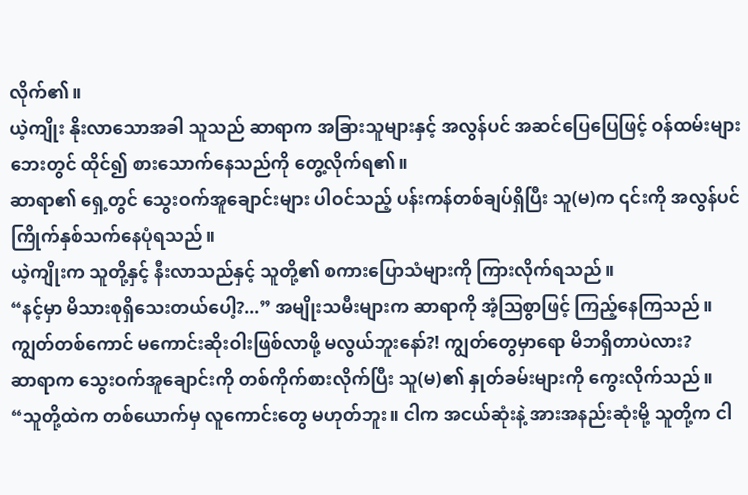လိုက်၏။
ယဲ့ကျိုး နိုးလာသောအခါ သူသည် ဆာရာက အခြားသူများနှင့် အလွန်ပင် အဆင်ပြေပြေဖြင့် ဝန်ထမ်းများဘေးတွင် ထိုင်၍ စားသောက်နေသည်ကို တွေ့လိုက်ရ၏။
ဆာရာ၏ ရှေ့တွင် သွေးဝက်အူချောင်းများ ပါဝင်သည့် ပန်းကန်တစ်ချပ်ရှိပြီး သူ(မ)က ၎င်းကို အလွန်ပင် ကြိုက်နှစ်သက်နေပုံရသည်။
ယဲ့ကျိုးက သူတို့နှင့် နီးလာသည်နှင့် သူတို့၏ စကားပြောသံများကို ကြားလိုက်ရသည်။
“နင့်မှာ မိသားစုရှိသေးတယ်ပေါ့?...” အမျိုးသမီးများက ဆာရာကို အံ့ဩစွာဖြင့် ကြည့်နေကြသည်။
ကျွတ်တစ်ကောင် မကောင်းဆိုးဝါးဖြစ်လာဖို့ မလွယ်ဘူးနော်?! ကျွတ်တွေမှာရော မိဘရှိတာပဲလား?
ဆာရာက သွေးဝက်အူချောင်းကို တစ်ကိုက်စားလိုက်ပြီး သူ(မ)၏ နှုတ်ခမ်းများကို ကွေးလိုက်သည်။ “သူတို့ထဲက တစ်ယောက်မှ လူကောင်းတွေ မဟုတ်ဘူး။ ငါက အငယ်ဆုံးနဲ့ အားအနည်းဆုံးမို့ သူတို့က ငါ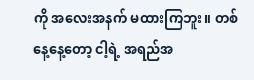ကို အလေးအနက် မထားကြဘူး။ တစ်နေ့နေ့တော့ ငါ့ရဲ့ အရည်အ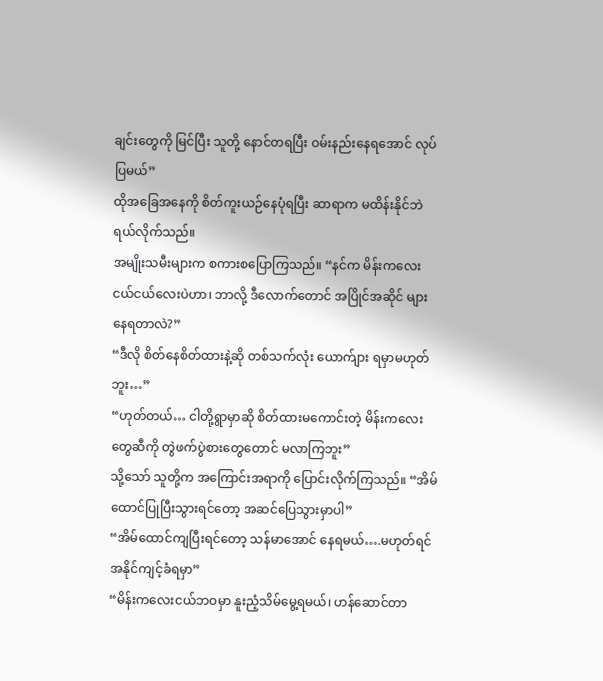ချင်းတွေကို မြင်ပြီး သူတို့ နောင်တရပြီး ဝမ်းနည်းနေရအောင် လုပ်ပြမယ်”
ထိုအခြေအနေကို စိတ်ကူးယဉ်နေပုံရပြီး ဆာရာက မထိန်းနိုင်ဘဲ ရယ်လိုက်သည်။
အမျိုးသမီးများက စကားစပြောကြသည်။ “နင်က မိန်းကလေးငယ်ငယ်လေးပဲဟာ၊ ဘာလို့ ဒီလောက်တောင် အပြိုင်အဆိုင် များနေရတာလဲ?”
“ဒီလို စိတ်နေစိတ်ထားနဲ့ဆို တစ်သက်လုံး ယောက်ျား ရမှာမဟုတ်ဘူး…”
“ဟုတ်တယ်… ငါတို့ရွာမှာဆို စိတ်ထားမကောင်းတဲ့ မိန်းကလေးတွေဆီကို တွဲဖက်ပွဲစားတွေတောင် မလာကြဘူး”
သို့သော် သူတို့က အကြောင်းအရာကို ပြောင်းလိုက်ကြသည်။ “အိမ်ထောင်ပြုပြီးသွားရင်တော့ အဆင်ပြေသွားမှာပါ”
“အိမ်ထောင်ကျပြီးရင်တော့ သန်မာအောင် နေရမယ်….မဟုတ်ရင် အနိုင်ကျင့်ခံရမှာ”
“မိန်းကလေးငယ်ဘဝမှာ နူးညံ့သိမ်မွေ့ရမယ်၊ ဟန်ဆောင်တာ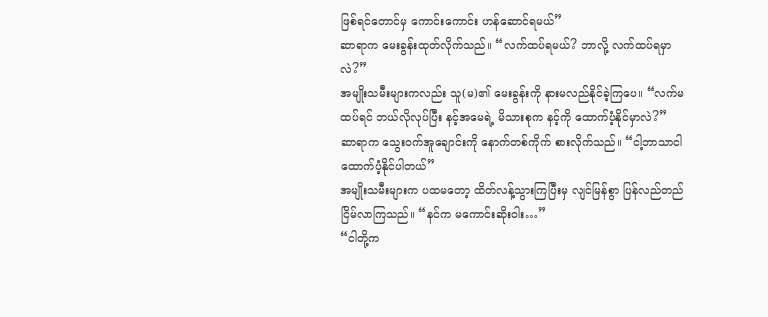ဖြစ်ရင်တောင်မှ ကောင်းကောင်း ဟန်ဆောင်ရမယ်”
ဆာရာက မေးခွန်းထုတ်လိုက်သည်။ “လက်ထပ်ရမယ်? ဘာလို့ လက်ထပ်ရမှာလဲ?”
အမျိုးသမီးများကလည်း သူ(မ)၏ မေးခွန်းကို နားမလည်နိုင်ခဲ့ကြပေ။ “လက်မထပ်ရင် ဘယ်လိုလုပ်ပြီး နင့်အမေရဲ့ မိသားစုက နင့်ကို ထောက်ပံ့နိုင်မှာလဲ?”
ဆာရာက သွေးဝက်အူချောင်းကို နောက်တစ်ကိုက် စားလိုက်သည်။ “ငါ့ဘာသာငါ ထောက်ပံ့နိုင်ပါတယ်”
အမျိုးသမီးများက ပထမတော့ ထိတ်လန့်သွားကြပြီးမှ လျင်မြန်စွာ ပြန်လည်တည်ငြိမ်လာကြသည်။ “နင်က မကောင်းဆိုးဝါး…”
“ငါတို့က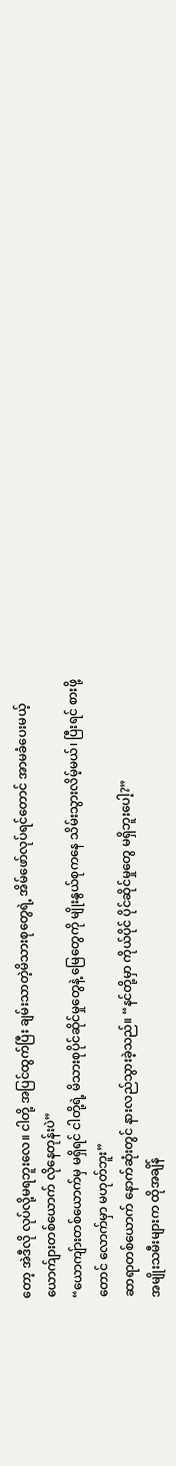တော့ အဲဒီလို လုပ်လို့မရဘူးလေ။ ငါတို့ အပြင်ထွက်ပြီး ချမ်းသာတဲ့မိသားစုတွေရဲ့ အိမ်ဖော်လုပ်ရင်တောင် အာမခံပေးမယ့် ယောက်ျားတစ်ယောက် လိုနေတုန်းပဲ”
“ယောကျ်ားတစ်ယောက်မှ မရှိရင် ငါတို့ရဲ့ မိသားစုပိုင်ဆိုင်မှုတွေနဲ့ မြေတွေကို မျိုးနွယ်စုကနေ သိမ်းသွားလိမ့်မယ်၊ ပြီးရင် စားဖို့တောင် လောက်မှာ မဟုတ်ဘူး”
ဆာရာတစ်ယောက် နောက်ဆုံးတွင် နားလည်သွားခဲ့သည်။ “နင်တို့မှာ ကိုယ်ပိုင် ပိုင်ဆိုင်မှုတွေ မရှိဘူးပေါ့?”
အမျိုးသမီးများက ထိုအချိန်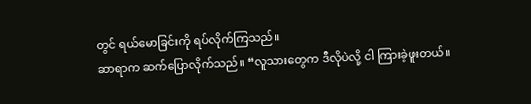တွင် ရယ်မောခြင်းကို ရပ်လိုက်ကြသည်။
ဆာရာက ဆက်ပြောလိုက်သည်။ “လူသားတွေက ဒီလိုပဲလို့ ငါ ကြားခဲ့ဖူးတယ်။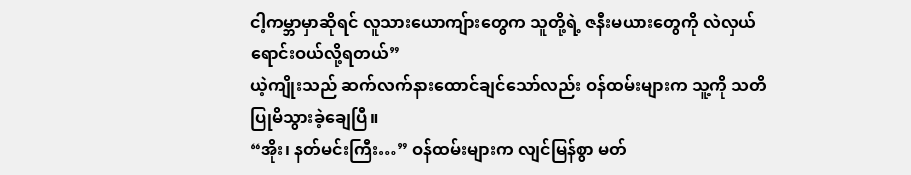ငါ့ကမ္ဘာမှာဆိုရင် လူသားယောကျ်ားတွေက သူတို့ရဲ့ ဇနီးမယားတွေကို လဲလှယ် ရောင်းဝယ်လို့ရတယ်”
ယဲ့ကျိုးသည် ဆက်လက်နားထောင်ချင်သော်လည်း ဝန်ထမ်းများက သူ့ကို သတိပြုမိသွားခဲ့ချေပြီ။
“အိုး၊ နတ်မင်းကြီး…” ဝန်ထမ်းများက လျင်မြန်စွာ မတ်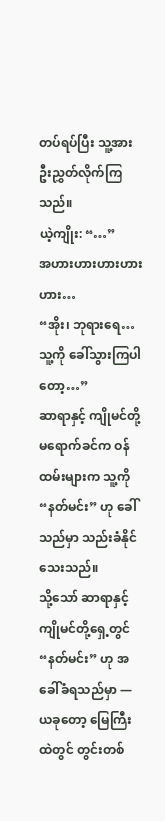တပ်ရပ်ပြီး သူ့အား ဦးညွှတ်လိုက်ကြသည်။
ယဲ့ကျိုး: “…”
အဟားဟားဟားဟားဟား…
“အိုး၊ ဘုရားရေ… သူ့ကို ခေါ်သွားကြပါတော့…”
ဆာရာနှင့် ကျိုမင်တို့ မရောက်ခင်က ဝန်ထမ်းများက သူ့ကို “နတ်မင်း” ဟု ခေါ်သည်မှာ သည်းခံနိုင်သေးသည်။
သို့သော် ဆာရာနှင့် ကျိုမင်တို့ရှေ့တွင် “နတ်မင်း” ဟု အခေါ်ခံရသည်မှာ — ယခုတော့ မြေကြီးထဲတွင် တွင်းတစ်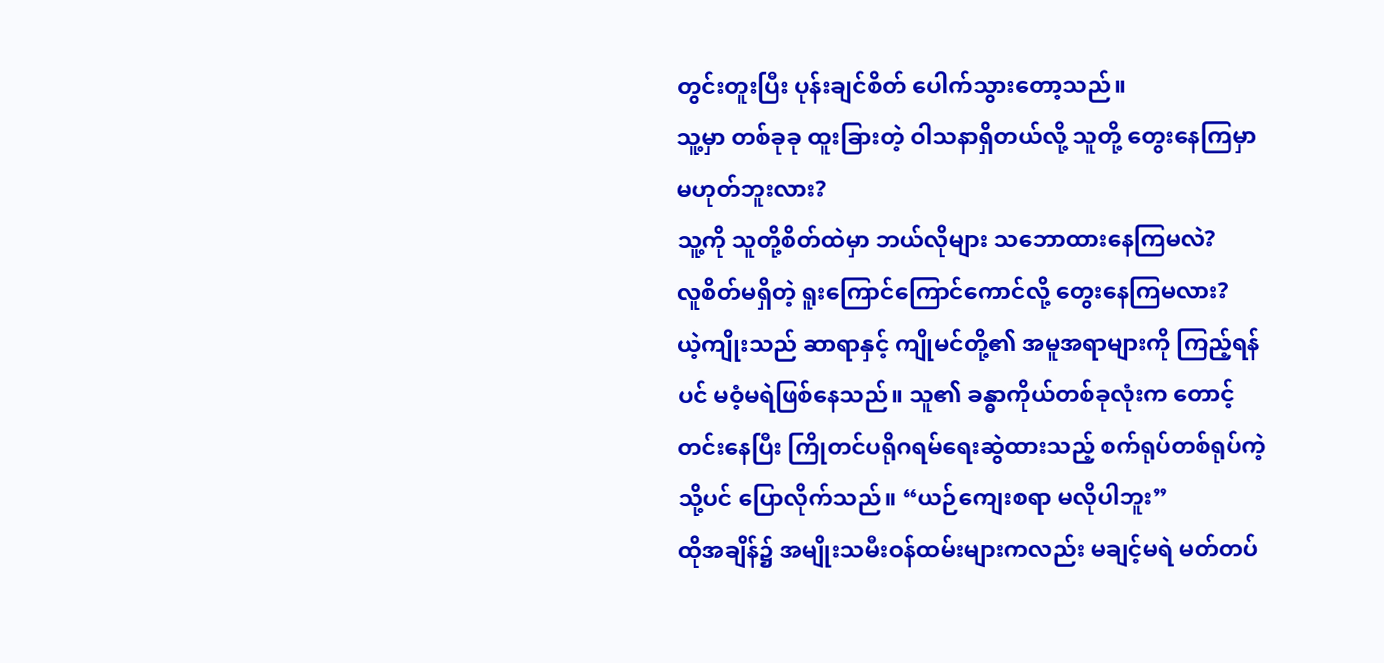တွင်းတူးပြီး ပုန်းချင်စိတ် ပေါက်သွားတော့သည်။
သူ့မှာ တစ်ခုခု ထူးခြားတဲ့ ဝါသနာရှိတယ်လို့ သူတို့ တွေးနေကြမှာ မဟုတ်ဘူးလား?
သူ့ကို သူတို့စိတ်ထဲမှာ ဘယ်လိုများ သဘောထားနေကြမလဲ?
လူစိတ်မရှိတဲ့ ရူးကြောင်ကြောင်ကောင်လို့ တွေးနေကြမလား?
ယဲ့ကျိုးသည် ဆာရာနှင့် ကျိုမင်တို့၏ အမူအရာများကို ကြည့်ရန်ပင် မဝံ့မရဲဖြစ်နေသည်။ သူ၏ ခန္ဓာကိုယ်တစ်ခုလုံးက တောင့်တင်းနေပြီး ကြိုတင်ပရိုဂရမ်ရေးဆွဲထားသည့် စက်ရုပ်တစ်ရုပ်ကဲ့သို့ပင် ပြောလိုက်သည်။ “ယဉ်ကျေးစရာ မလိုပါဘူး”
ထိုအချိန်၌ အမျိုးသမီးဝန်ထမ်းများကလည်း မချင့်မရဲ မတ်တပ်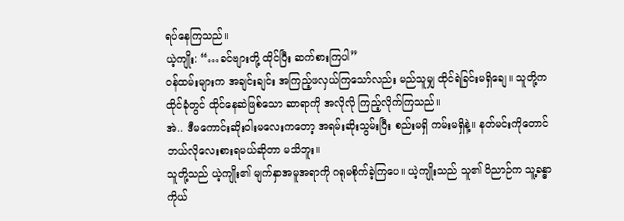ရပ်နေကြသည်။
ယဲ့ကျိုး: “…ခင်ဗျားတို့ ထိုင်ပြီး ဆက်စားကြပါ”
ဝန်ထမ်းများက အချင်းချင်း အကြည့်ဖလှယ်ကြသော်လည်း မည်သူမျှ ထိုင်ရဲခြင်းမရှိချေ။ သူတို့က ထိုင်ခုံတွင် ထိုင်နေဆဲဖြစ်သော ဆာရာကို အလိုလို ကြည့်လိုက်ကြသည်။
အဲ.. ဒီမကောင်းဆိုးဝါးမလေးကတော့ အရမ်းဆိုးသွမ်းပြီး စည်းမရှိ ကမ်းမရှိနဲ့။ နတ်မင်းကိုတောင် ဘယ်လိုလေးစားရမယ်ဆိုတာ မသိဘူး။
သူတို့သည် ယဲ့ကျိုး၏ မျက်နှာအမူအရာကို ဂရုမစိုက်ခဲ့ကြပေ။ ယဲ့ကျိုးသည် သူ၏ ဝိညာဉ်က သူ့ခန္ဓာကိုယ်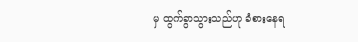မှ ထွက်ခွာသွားသည်ဟု ခံစားနေရ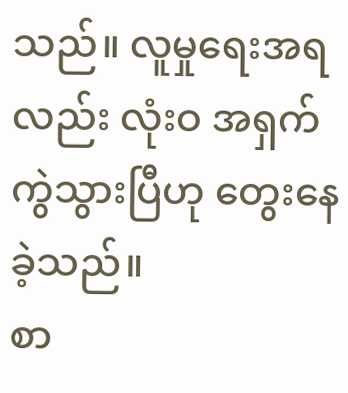သည်။ လူမှုရေးအရလည်း လုံးဝ အရှက်ကွဲသွားပြီဟု တွေးနေခဲ့သည်။
စာ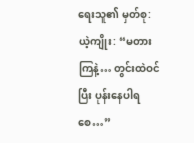ရေးသူ၏ မှတ်စု:
ယဲ့ကျိုး: “မတားကြနဲ့… တွင်းထဲဝင်ပြီး ပုန်းနေပါရစေ…”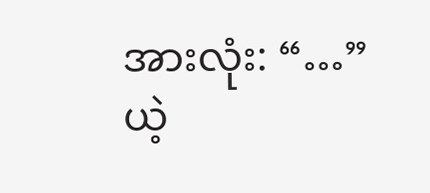အားလုံး: “…”
ယဲ့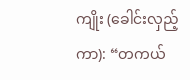ကျိုး (ခေါင်းလှည့်ကာ): “တကယ်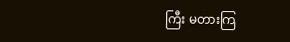ကြီး မတားကြ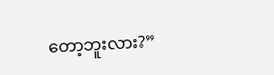တော့ဘူးလား?”